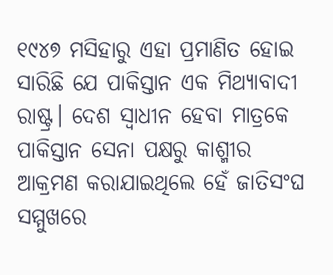୧୯୪୭ ମସିହାରୁ ଏହା ପ୍ରମାଣିତ ହୋଇ ସାରିଛି ଯେ ପାକିସ୍ତାନ ଏକ ମିଥ୍ୟାବାଦୀ ରାଷ୍ଟ୍ର। ଦେଶ ସ୍ବାଧୀନ ହେବା ମାତ୍ରକେ ପାକିସ୍ତାନ ସେନା ପକ୍ଷରୁ କାଶ୍ମୀର ଆକ୍ରମଣ କରାଯାଇଥିଲେ ହେଁ ଜାତିସଂଘ ସମ୍ମୁଖରେ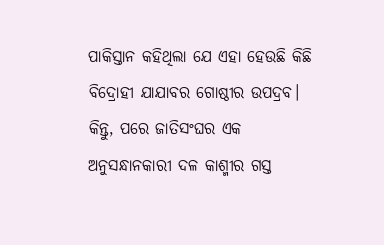ପାକିସ୍ତାନ କହିଥିଲା ଯେ ଏହା ହେଉଛି କିଛି ବିଦ୍ରୋହୀ ଯାଯାବର ଗୋଷ୍ଠୀର ଉପଦ୍ରବ। କିନ୍ତୁ, ପରେ ଜାତିସଂଘର ଏକ ଅନୁସନ୍ଧାନକାରୀ ଦଳ କାଶ୍ମୀର ଗସ୍ତ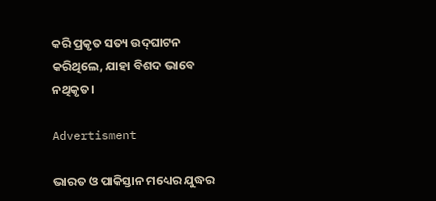କରି ପ୍ରକୃତ ସତ୍ୟ ଉଦ୍‌ଘାଟନ କରିଥିଲେ, ଯାହା ବିଶଦ ଭାବେ ନଥିକୃତ।

Advertisment

ଭାରତ ଓ ପାକିସ୍ତାନ ମଧ୍ୟ‌େର ଯୁଦ୍ଧର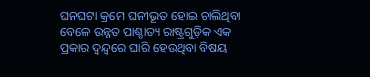ଘନଘଟା କ୍ରମେ ଘନୀଭୂତ ହୋଇ ଚାଲିଥିବା ବେଳେ ଉନ୍ନତ ପାଶ୍ଚାତ୍ୟ ରାଷ୍ଟ୍ରଗୁଡ଼ିକ ଏକ ପ୍ରକାର ଦ୍ବନ୍ଦ୍ବରେ ଘାରି ହେଉଥିବା ବିଷୟ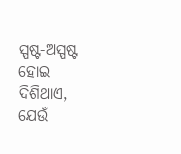ସ୍ପଷ୍ଟ-ଅସ୍ପଷ୍ଟ ହୋଇ ଦିଶିଥାଏ, ଯେଉଁ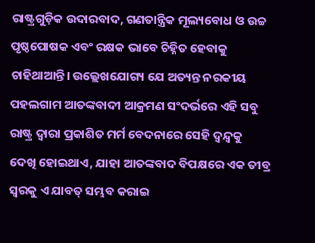ରାଷ୍ଟ୍ରଗୁଡ଼ିକ ଉଦାରବାଦ, ଗଣତାନ୍ତ୍ରିକ ମୂଲ୍ୟବୋଧ ଓ ଉଚ୍ଚ ପୃଷ୍ଠପୋଷକ ଏବଂ ରକ୍ଷକ ଭାବେ ଚିହ୍ନିତ ହେବାକୁ ଚାହିଥାଆନ୍ତି। ଉଲ୍ଲେଖଯୋଗ୍ୟ ଯେ ଅତ୍ୟନ୍ତ ନରକୀୟ ପହଲଗାମ ଆତଙ୍କବାଦୀ ଆକ୍ରମଣ ସଂଦର୍ଭରେ ଏହି ସବୁ ରାଷ୍ଟ୍ର ଦ୍ବାରା ପ୍ରକାଶିତ ମର୍ମ ବେଦନାରେ ସେହି ଦ୍ବନ୍ଦ୍ବକୁ ଦେଖି ‌ହୋଇଥାଏ, ଯାହା ଆତଙ୍କବାଦ ବିପକ୍ଷରେ ଏକ ତୀବ୍ର ସ୍ବରକୁ ଏ ଯାବତ୍‌ ସମ୍ଭବ କରାଇ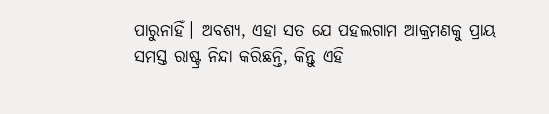ପାରୁନାହିଁ। ଅବଶ୍ୟ, ଏହା ସତ ଯେ ପହଲଗାମ ଆକ୍ରମଣକୁ ପ୍ରାୟ ସମସ୍ତ ରାଷ୍ଟ୍ର ନିନ୍ଦା କରିଛନ୍ତି, କିନ୍ତୁ ଏହି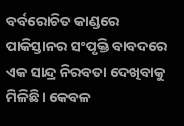ବର୍ବରୋଚିତ କାଣ୍ଡରେ ପାକିସ୍ତାନର ସଂପୃକ୍ତି ବାବଦରେ ଏକ ସାନ୍ଦ୍ର ନିରବତା ଦେଖିବାକୁ ମିଳିଛି। କେବଳ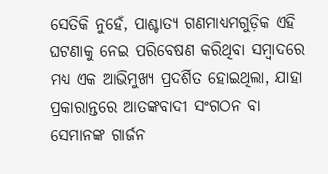ସେତିକି ନୁହେଁ, ପାଶ୍ଚାତ୍ୟ ଗଣମାଧ୍ୟମଗୁଡ଼ିକ ଏହି ଘଟଣାକୁ ନେଇ ପରିବେଷଣ କରିଥିବା ସମ୍ବାଦରେ ମଧ୍ୟ ଏକ ଆଭିମୁଖ୍ୟ ପ୍ରଦର୍ଶିତ ହୋଇଥିଲା, ଯାହା ପ୍ରକାରାନ୍ତରେ ଆତଙ୍କବାଦୀ ସଂଗଠନ ବା ସେମାନଙ୍କ ଗାର୍ଜନ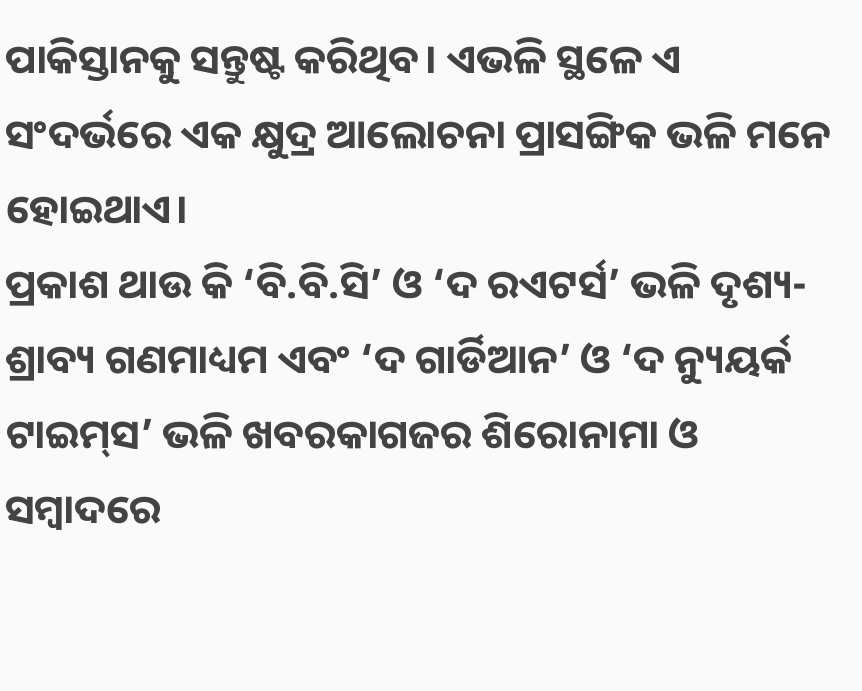ପାକିସ୍ତାନକୁ ସନ୍ତୁଷ୍ଟ କରିଥିବ। ଏଭଳି ସ୍ଥଳେ ଏ ସଂଦର୍ଭରେ ଏକ କ୍ଷୁଦ୍ର ଆଲୋଚନା ପ୍ରାସଙ୍ଗିକ ଭଳି ମନେ ହୋଇଥାଏ।
ପ୍ରକାଶ ଥାଉ କି ‘ବି.ବି.ସି’ ଓ ‘ଦ ରଏଟର୍ସ’ ଭଳି ଦୃଶ୍ୟ-ଶ୍ରାବ୍ୟ ଗଣମାଧ୍ୟମ ଏବଂ ‘ଦ ଗାର୍ଡିଆନ’ ଓ ‘ଦ ନ୍ୟୁୟର୍କ ଟାଇମ୍‌ସ’ ଭଳି ଖବରକାଗଜ‌ର ଶିରୋନାମା ଓ ସମ୍ବାଦରେ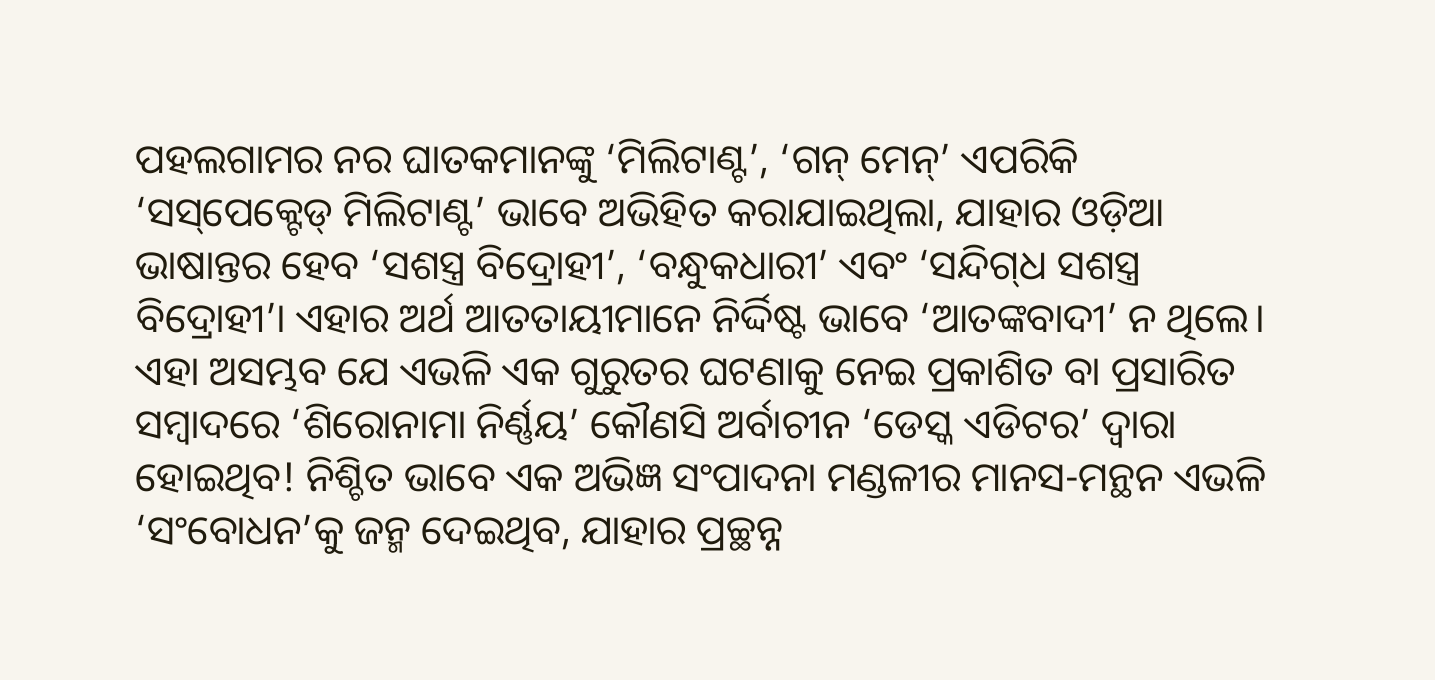ପହଲଗାମର ନର ଘାତକମାନଙ୍କୁ ‘ମିଲିଟାଣ୍ଟ’, ‘ଗନ୍ ମେନ୍‌’ ଏପରିକି ‘ସସ୍‌ପେକ୍ଟେଡ୍‌ ମିଲିଟାଣ୍ଟ’ ଭାବେ ଅଭିହିତ କରାଯାଇଥିଲା, ଯାହାର ଓଡ଼ିଆ ଭାଷାନ୍ତର ହେବ ‘ସଶସ୍ତ୍ର ବିଦ୍ରୋହୀ’, ‘ବନ୍ଧୁକଧାରୀ’ ଏବଂ ‘ସନ୍ଦିଗ୍‌ଧ ସଶସ୍ତ୍ର ବିଦ୍ରୋହୀ’। ଏହାର ଅର୍ଥ ଆତତାୟୀମାନେ ନିର୍ଦ୍ଦିଷ୍ଟ ଭାବେ ‘ଆତଙ୍କବାଦୀ’ ନ ଥିଲେ। ଏହା ଅସମ୍ଭବ ଯେ ଏଭଳି ଏକ ଗୁରୁତର ଘଟଣାକୁ ନେଇ ପ୍ରକାଶିତ ବା ପ୍ରସାରିତ ସମ୍ବାଦରେ ‘ଶିରୋନାମା ନିର୍ଣ୍ଣୟ’ କୌଣସି ଅର୍ବାଚୀନ ‘ଡେସ୍କ ଏଡିଟର’ ଦ୍ବାରା ହୋଇଥିବ! ନିଶ୍ଚିତ ଭାବେ ଏକ ଅଭିଜ୍ଞ ସଂପାଦନା ମଣ୍ଡଳୀର ମାନସ-ମନ୍ଥନ ଏଭଳି ‘ସଂବୋଧନ’କୁ ଜନ୍ମ ଦେଇଥିବ, ଯାହାର ପ୍ରଚ୍ଛନ୍ନ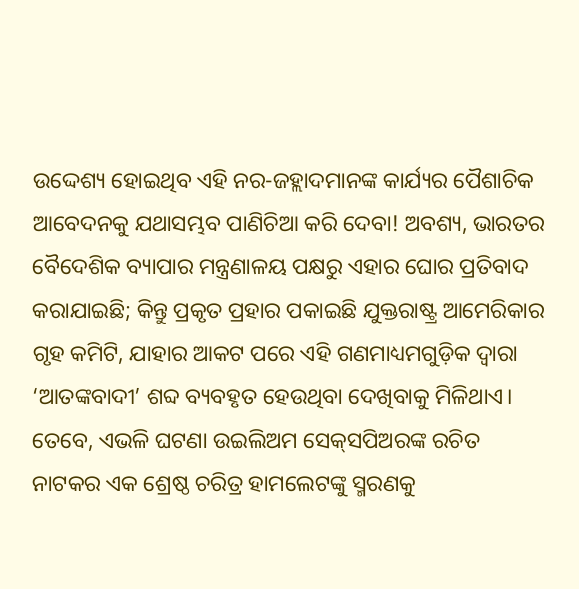ଉଦ୍ଦେଶ୍ୟ ହୋଇଥିବ ଏହି ନର-ଜହ୍ଲାଦମାନଙ୍କ କାର୍ଯ୍ୟର ପୈଶାଚିକ ଆବେଦନକୁ ଯଥାସମ୍ଭବ ପାଣିଚିଆ କରି ଦେବା! ଅବଶ୍ୟ, ଭାରତର ବୈଦେଶିକ ବ୍ୟାପାର ମନ୍ତ୍ରଣାଳୟ ପକ୍ଷରୁ ଏହାର ଘୋର ପ୍ରତିବାଦ କରାଯାଇଛି; କିନ୍ତୁ ପ୍ରକୃତ ପ୍ରହାର ପକାଇଛି ଯୁକ୍ତରାଷ୍ଟ୍ର ଆମେରିକାର ଗୃହ କମିଟି, ଯାହାର ଆକଟ ପରେ ଏହି ଗଣମାଧ୍ୟମଗୁଡ଼ିକ ଦ୍ବାରା ‘ଆତଙ୍କବାଦୀ’ ଶବ୍ଦ ବ୍ୟବହୃତ ହେଉଥିବା ଦେଖିବାକୁ ମିଳିଥାଏ। ତେବେ, ଏଭଳି ଘଟଣା ଉଇଲିଅମ ସେକ୍‌ସପିଅରଙ୍କ ରଚିତ ନାଟକର ଏକ ଶ୍ରେଷ୍ଠ ଚରିତ୍ର ହାମଲେଟଙ୍କୁ ସ୍ମରଣକୁ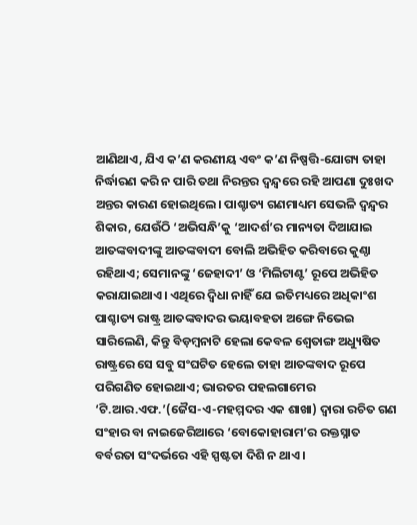ଆଣିଥାଏ, ଯିଏ କ’ଣ କରଣୀୟ ଏବଂ କ’ଣ ନିଷ୍ପତ୍ତି-ଯୋଗ୍ୟ ତାହା ନିର୍ଦ୍ଧାରଣ କରି ନ ପାରି ତଥା ନିରନ୍ତର ଦ୍ବନ୍ଦ୍ବରେ ରହି ଆପଣା ଦୁଃଖଦ ଅନ୍ତର କାରଣ ହୋଇଥିଲେ। ପାଶ୍ଚାତ୍ୟ ଗଣମାଧ୍ୟମ ସେଭଳି ଦ୍ବନ୍ଦ୍ବର ଶିକାର, ଯେଉଁଠି ‘ଅଭିସନ୍ଧି’କୁ ‘ଆଦର୍ଶ’ର ମାନ୍ୟତା ଦିଆଯାଇ ଆତଙ୍କବାଦୀଙ୍କୁ ଆତଙ୍କବାଦୀ ବୋଲି ଅଭିହିତ କରିବାରେ କୁଣ୍ଠା ରହିଥାଏ; ସେମାନଙ୍କୁ ‘ଜେହାଦୀ’ ଓ ‘ମିଲିଟାଣ୍ଟ’ ରୂପେ ଅଭିହିତ କରାଯାଇଥାଏ। ଏଥିରେ ଦ୍ବିଧା ନାହିଁ ଯେ ଇତିମଧ୍ୟରେ ଅଧିକାଂଶ ପାଶ୍ଚାତ୍ୟ ରାଷ୍ଟ୍ର ଆତଙ୍କବାଦର ଭୟାବହତା ଅଙ୍ଗେ ନିଭେଇ ସାରିଲେଣି, କିନ୍ତୁ ବିଡ଼ମ୍ବନାଟି ହେଲା କେବଳ ଶ୍ବେତାଙ୍ଗ ଅଧ୍ୟୁଷିତ ରାଷ୍ଟ୍ରରେ ସେ ସବୁ ସଂଘଟିତ ହେଲେ ତାହା ଆତଙ୍କବାଦ ରୂପେ ପରିଗଣିତ ହୋଇଥାଏ; ଭାରତର ପହଲଗାମ‌େର ‘ଟି.ଆର.ଏଫ.’(ଜୈସ-ଏ-ମହମ୍ମଦର ଏକ ଶାଖା) ଦ୍ବାରା ରଚିତ ଗଣ ସଂହାର ବା ନାଇଜେରିଆରେ ‘ବୋକୋହାରାମ’ର ରକ୍ତସ୍ନାତ ବର୍ବରତା ସଂଦର୍ଭରେ ଏହି ସ୍ପଷ୍ଟତା ଦିଶି ନ ଥାଏ।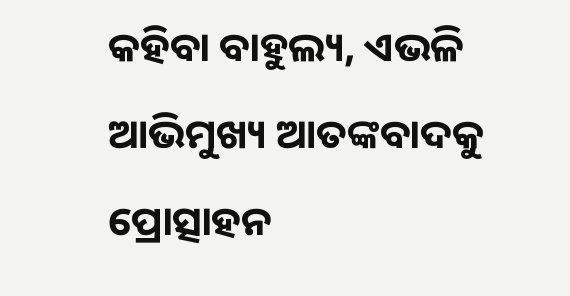କହିବା ବାହୁଲ୍ୟ, ଏଭଳି ଆଭିମୁଖ୍ୟ ଆତଙ୍କବାଦକୁ ପ୍ରୋତ୍ସାହନ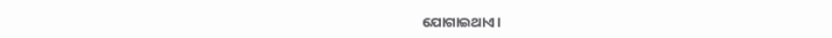ଯୋଗାଇଥାଏ।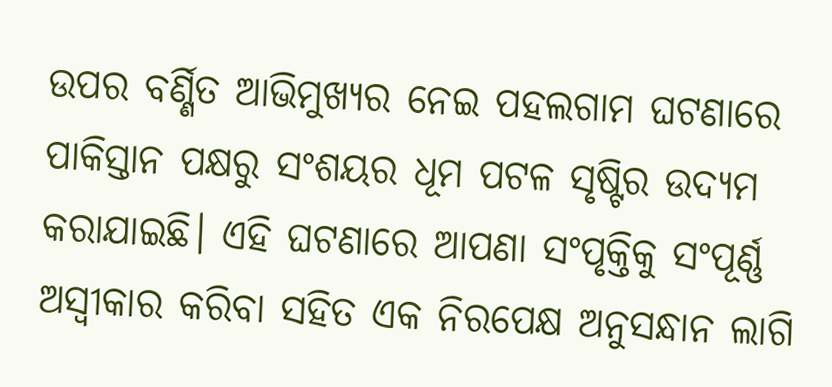ଉପର ବର୍ଣ୍ଣିତ ଆଭିମୁଖ୍ୟର ନେଇ ପହଲଗାମ ଘଟଣାରେ ପାକିସ୍ତାନ ପକ୍ଷରୁ ସଂଶୟର ଧୂମ ପଟଳ ସୃଷ୍ଟିର ଉଦ୍ୟମ କରାଯାଇଛି। ଏହି ଘଟଣାରେ ଆପଣା ସଂପୃକ୍ତିକୁ ସଂପୂର୍ଣ୍ଣ ଅସ୍ବୀକାର କରିବା ସହିତ ଏକ ନିରପେକ୍ଷ ଅନୁସନ୍ଧାନ ଲାଗି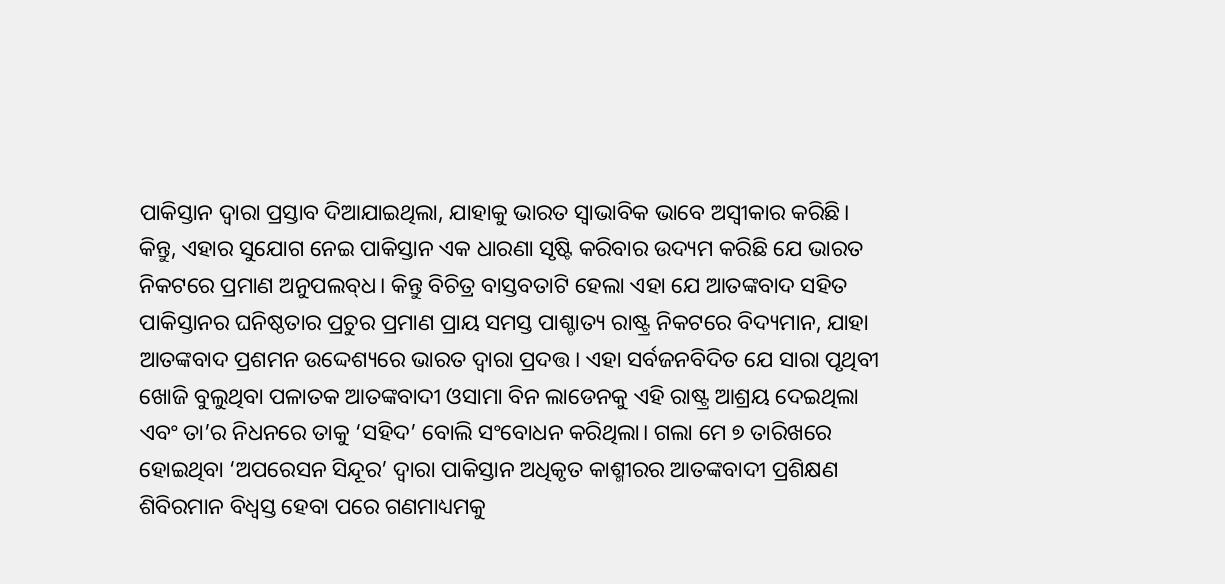ପାକିସ୍ତାନ ଦ୍ବାରା ପ୍ରସ୍ତାବ ଦିଆଯାଇଥିଲା, ଯାହାକୁ ଭାରତ ସ୍ବାଭାବିକ ଭାବେ ଅସ୍ବୀକାର କରିଛି। କିନ୍ତୁ, ଏହାର ସୁଯୋଗ ନେଇ ପାକିସ୍ତାନ ଏକ ଧାରଣା ସୃଷ୍ଟି କରିବାର ଉଦ୍ୟମ କରିଛି ଯେ ଭାରତ ନିକଟରେ ପ୍ରମାଣ ଅନୁପଲବ୍‌ଧ। କିନ୍ତୁ ବିଚିତ୍ର ବାସ୍ତବତାଟି ହେଲା ଏହା ଯେ ଆତଙ୍କବାଦ ସହିତ ପାକିସ୍ତାନର ଘନିଷ୍ଠତାର ପ୍ରଚୁର ପ୍ରମାଣ ପ୍ରାୟ ସମସ୍ତ ପାଶ୍ଚାତ୍ୟ ରାଷ୍ଟ୍ର ନିକଟରେ ବିଦ୍ୟମାନ, ଯାହା ଆତଙ୍କବାଦ ପ୍ରଶମନ ଉଦ୍ଦେଶ୍ୟରେ ଭାରତ ଦ୍ବାରା ପ୍ରଦତ୍ତ। ଏହା ସର୍ବଜନବିଦିତ ଯେ ସାରା ପୃଥିବୀ ଖୋଜି ବୁଲୁଥିବା ପଳାତକ ଆତଙ୍କବାଦୀ ଓସାମା ବିନ ଲାଡେନକୁ ଏହି ରାଷ୍ଟ୍ର ଆଶ୍ରୟ ଦେଇଥିଲା ଏବଂ ତା’ର ନିଧନରେ ତାକୁ ‘ସହିଦ’ ବୋଲି ସଂବୋଧନ କରିଥିଲା। ଗଲା ମେ ୭ ତାରିଖରେ ହୋଇଥିବା ‘ଅପରେସନ ସିନ୍ଦୂର’ ଦ୍ବାରା ପାକିସ୍ତାନ ଅଧିକୃତ କାଶ୍ମୀରର ଆତଙ୍କବାଦୀ ପ୍ରଶିକ୍ଷଣ ଶିବିରମାନ ବିଧ୍ବସ୍ତ ହେବା ପରେ ଗଣମାଧ୍ୟମକୁ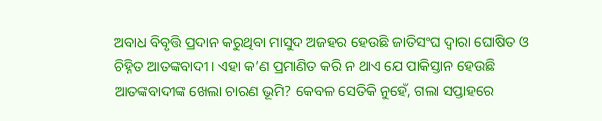ଅବାଧ ବିବୃତ୍ତି ପ୍ରଦାନ କରୁଥିବା ମାସୁଦ ଅଜହର ହେଉଛି ଜାତିସଂଘ ଦ୍ବାରା ଘୋଷିତ ଓ ଚିହ୍ନିତ ଆତଙ୍କବାଦୀ। ଏହା କ’ଣ ପ୍ରମାଣିତ କରି ନ ଥାଏ ଯେ ପାକିସ୍ତାନ ହେଉଛି ଆତଙ୍କବାଦୀଙ୍କ ଖେଲା ଚାରଣ ଭୂମି? କେବଳ ସେତିକି ନୁହେଁ, ଗଲା ସପ୍ତାହରେ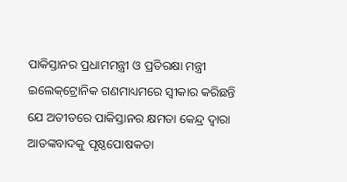ପାକିସ୍ତାନର ପ୍ରଧାମମନ୍ତ୍ରୀ ଓ ପ୍ରତିରକ୍ଷା ମନ୍ତ୍ରୀ ଇଲେକ୍‌ଟ୍ରୋନିକ ଗଣମାଧ୍ୟମରେ ସ୍ବୀକାର କରିଛନ୍ତି ଯେ ଅତୀତରେ ପାକିସ୍ତାନର କ୍ଷମତା କେନ୍ଦ୍ର ଦ୍ବାରା ଆତଙ୍କବାଦକୁ ପୃଷ୍ଠପୋଷକତା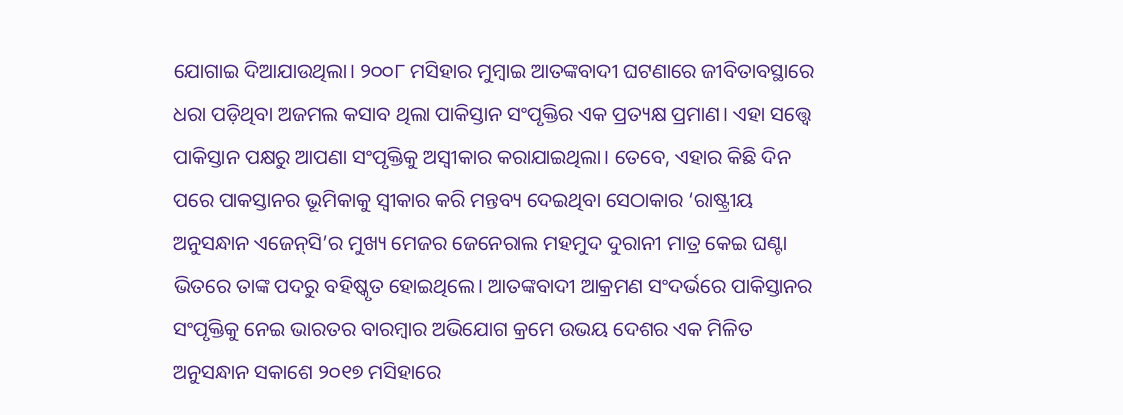ଯୋଗାଇ ଦିଆଯାଉଥିଲା। ୨୦୦୮ ମସିହାର ମୁମ୍ବାଇ ଆତଙ୍କବାଦୀ ଘଟଣାରେ ଜୀବିତାବସ୍ଥାରେ ଧରା ପଡ଼ିଥିବା ଅଜମଲ କସାବ ଥିଲା ପାକିସ୍ତାନ ସଂପୃକ୍ତିର ଏକ ପ୍ରତ୍ୟକ୍ଷ ପ୍ରମାଣ। ଏହା ସତ୍ତ୍ବେ ପାକିସ୍ତାନ ପକ୍ଷରୁ ଆପଣା ସଂପୃକ୍ତିକୁ ଅସ୍ବୀକାର କରାଯାଇଥିଲା। ତେବେ, ଏହାର କିଛି ଦିନ ପରେ ପାକସ୍ତାନର ଭୂମିକାକୁ ସ୍ବୀକାର କରି ମନ୍ତବ୍ୟ ଦେଇଥିବା ସେଠାକାର ‘ରାଷ୍ଟ୍ରୀୟ ଅନୁସନ୍ଧାନ ଏଜେନ୍‌ସି’ର ମୁଖ୍ୟ ମେଜର ଜେନେରାଲ ମହମୁଦ ଦୁରାନୀ ମାତ୍ର କେଇ ଘଣ୍ଟା ଭିତରେ ତାଙ୍କ ପଦରୁ ବହିଷ୍କୃତ ହୋଇଥିଲେ। ଆତଙ୍କବାଦୀ ଆକ୍ରମଣ ସଂଦର୍ଭରେ ପାକିସ୍ତାନର ସଂପୃକ୍ତିକୁ ନେଇ ଭାରତର ବାରମ୍ବାର ଅଭିଯୋଗ କ୍ରମେ ଉଭୟ ଦେଶର ଏକ ମିଳିତ ଅନୁସନ୍ଧାନ ସକାଶେ ୨୦୧୭ ମସିହାରେ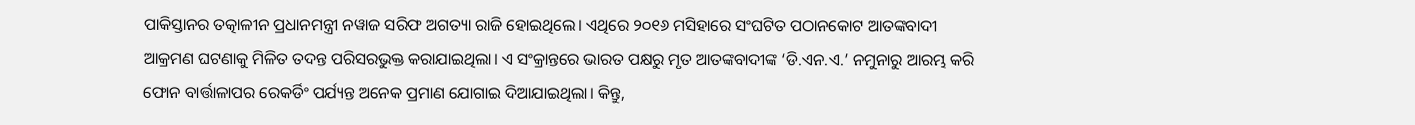ପାକିସ୍ତାନର ତତ୍କାଳୀନ ପ୍ରଧାନମନ୍ତ୍ରୀ ନୱାଜ ସରିଫ ଅଗତ୍ୟା ରାଜି ହୋଇଥିଲେ। ଏଥିରେ ୨୦୧୬ ମସିହାରେ ସଂଘଟିତ ପଠାନକୋଟ ଆତଙ୍କବାଦୀ ଆକ୍ରମଣ ଘଟଣାକୁ ମିଳିତ ତଦନ୍ତ ପରିସରଭୁକ୍ତ କରାଯାଇଥିଲା। ଏ ସଂକ୍ରାନ୍ତରେ ଭାରତ ପକ୍ଷରୁ ମୃତ ଆତଙ୍କବାଦୀଙ୍କ ‘ଡି.ଏନ.ଏ.’ ନମୁନାରୁ ଆରମ୍ଭ କରି ଫୋନ ବାର୍ତ୍ତାଳାପର ରେକର୍ଡିଂ ପର୍ଯ୍ୟନ୍ତ ଅନେକ ପ୍ରମାଣ ଯୋଗାଇ ଦିଆଯାଇଥିଲା। କିନ୍ତୁ,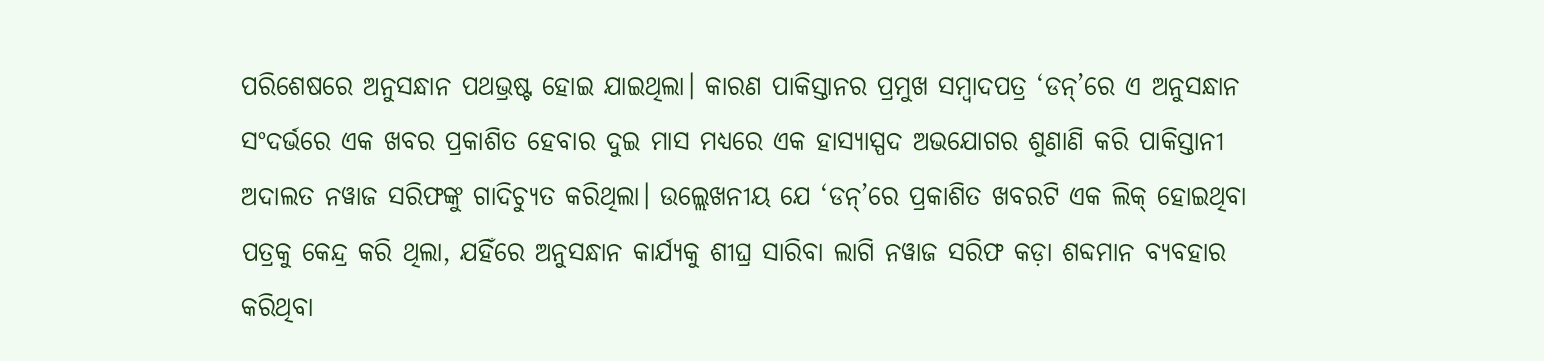ପରିଶେଷରେ ଅନୁସନ୍ଧାନ ପଥଭ୍ରଷ୍ଟ ହୋଇ ଯାଇଥିଲା। କାରଣ ପାକିସ୍ତାନର ପ୍ରମୁଖ ସମ୍ବାଦପତ୍ର ‘ଡନ୍‌’ରେ ଏ ଅନୁସନ୍ଧାନ ସଂଦର୍ଭରେ ଏକ ଖବର ପ୍ରକାଶିତ ହେବାର ଦୁଇ ମାସ ମଧ୍ୟରେ ଏକ ହାସ୍ୟାସ୍ପଦ ଅଭଯୋଗର ଶୁଣାଣି କରି ପାକିସ୍ତାନୀ ଅଦାଲତ ନୱାଜ ସରିଫଙ୍କୁ ଗାଦିଚ୍ୟୁତ କରିଥିଲା। ଉଲ୍ଲେଖନୀୟ ଯେ ‘ଡନ୍‌’ରେ ପ୍ରକାଶିତ ଖବରଟି ଏକ ଲିକ୍‌ ହୋଇଥିବା ପତ୍ରକୁ କେନ୍ଦ୍ର କରି ଥିଲା, ଯହିଁରେ ଅନୁସନ୍ଧାନ କାର୍ଯ୍ୟକୁ ଶୀଘ୍ର ସାରିବା ଲାଗି ନୱାଜ ସରିଫ କଡ଼ା ଶବ୍ଦମାନ ବ୍ୟବହାର କରିଥିବା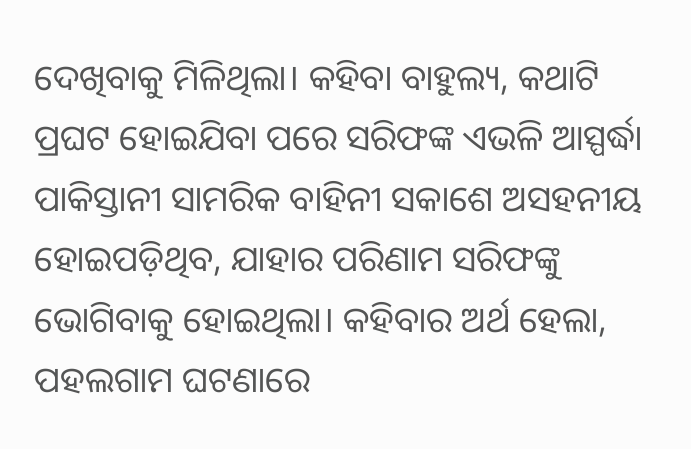ଦେଖିବାକୁ ମିଳିଥିଲା। କହିବା ବାହୁଲ୍ୟ, କଥାଟି ପ୍ରଘଟ ହୋଇଯିବା ପରେ ସରିଫଙ୍କ ଏଭଳି ଆସ୍ପର୍ଦ୍ଧା ପାକିସ୍ତାନୀ ସାମରିକ ବାହିନୀ ସକାଶେ ଅସହନୀୟ ହୋଇପଡ଼ିଥିବ, ଯାହାର ପରିଣାମ ସରିଫଙ୍କୁ ଭୋଗିବାକୁ ହୋଇଥିଲା। କହିବାର ଅର୍ଥ ହେଲା, ପହଲଗାମ ଘଟଣାରେ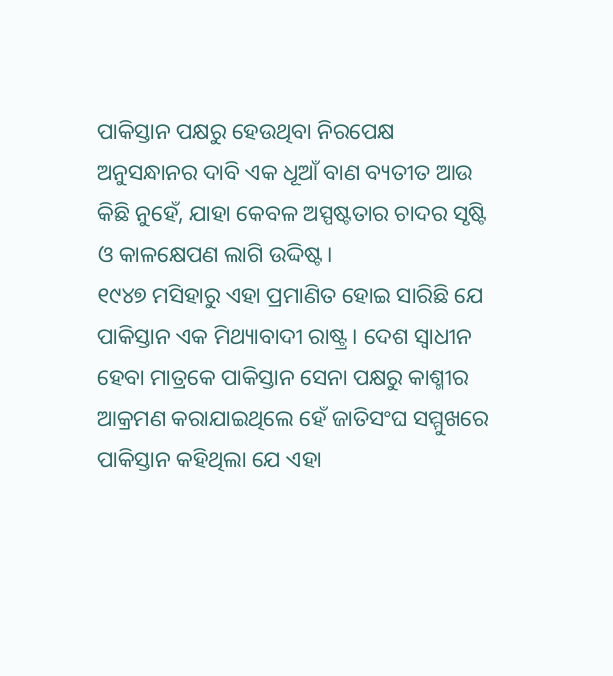ପାକିସ୍ତାନ ପକ୍ଷରୁ ହେଉଥିବା ନିରପେକ୍ଷ ଅନୁସନ୍ଧାନର ଦାବି ‌ଏକ ଧୂଆଁ ବାଣ ବ୍ୟତୀତ ଆଉ କିଛି ନୁହେଁ, ଯାହା କେବଳ ଅସ୍ପଷ୍ଟତାର ଚାଦର ସୃଷ୍ଟି ଓ କାଳକ୍ଷେପଣ ଲାଗି ଉଦ୍ଦିଷ୍ଟ।
୧୯୪୭ ମସିହାରୁ ଏହା ପ୍ରମାଣିତ ହୋଇ ସାରିଛି ଯେ ପାକିସ୍ତାନ ଏକ ମିଥ୍ୟାବାଦୀ ରାଷ୍ଟ୍ର। ଦେଶ ସ୍ବାଧୀନ ହେବା ମାତ୍ରକେ ପାକିସ୍ତାନ ସେନା ପକ୍ଷରୁ କାଶ୍ମୀର ଆକ୍ରମଣ କରାଯାଇଥିଲେ ହେଁ ଜାତିସଂଘ ସମ୍ମୁଖରେ ପାକିସ୍ତାନ କହିଥିଲା ଯେ ଏହା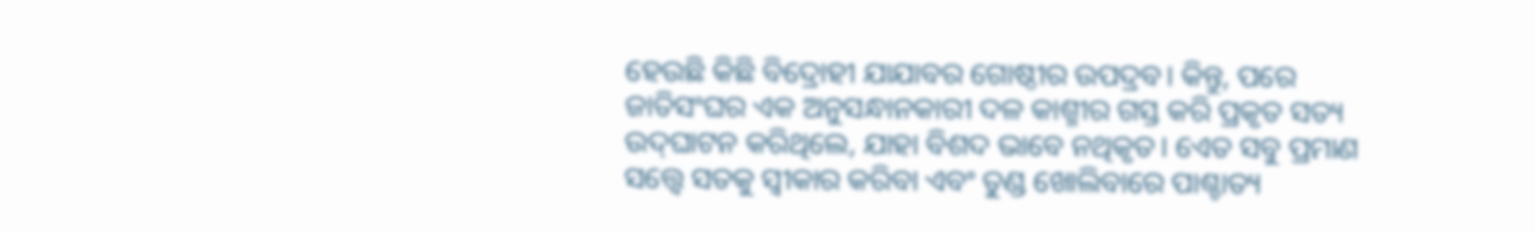ହେଉଛି କିଛି ବିଦ୍ରୋହୀ ଯାଯାବର ଗୋଷ୍ଠୀର ଉପଦ୍ରବ। କିନ୍ତୁ, ପରେ ଜାତିସଂଘର ଏକ ଅନୁସନ୍ଧାନକାରୀ ଦଳ କାଶ୍ମୀର ଗସ୍ତ କରି ପ୍ରକୃତ ସତ୍ୟ ଉଦ୍‌ଘାଟନ କରିଥିଲେ, ଯାହା ବିଶଦ ଭାବେ ନଥିକୃତ। ଏ‌େତ ସବୁ ପ୍ରମାଣ ସତ୍ତ୍ବେ ସତକୁ ସ୍ବୀକାର କରିବା ଏବଂ ତୁଣ୍ଡ ଖୋଲିବାରେ ପାଶ୍ଚାତ୍ୟ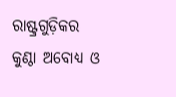ରାଷ୍ଟ୍ରଗୁଡ଼ିକର କୁଣ୍ଠା ଅବୋଧ୍ୟ ଓ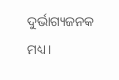ଦୁର୍ଭାଗ୍ୟଜନକ ମଧ୍ୟ।